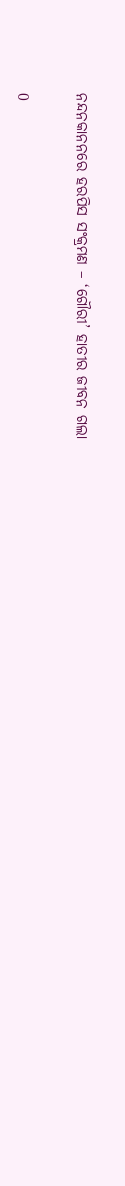ନନ୍ଦନକାନନରେ ହରପିସ ସଂକ୍ରମଣ – ‘ଗୌରୀ’ ହାତୀର ଜୀବନ ଗଲା

0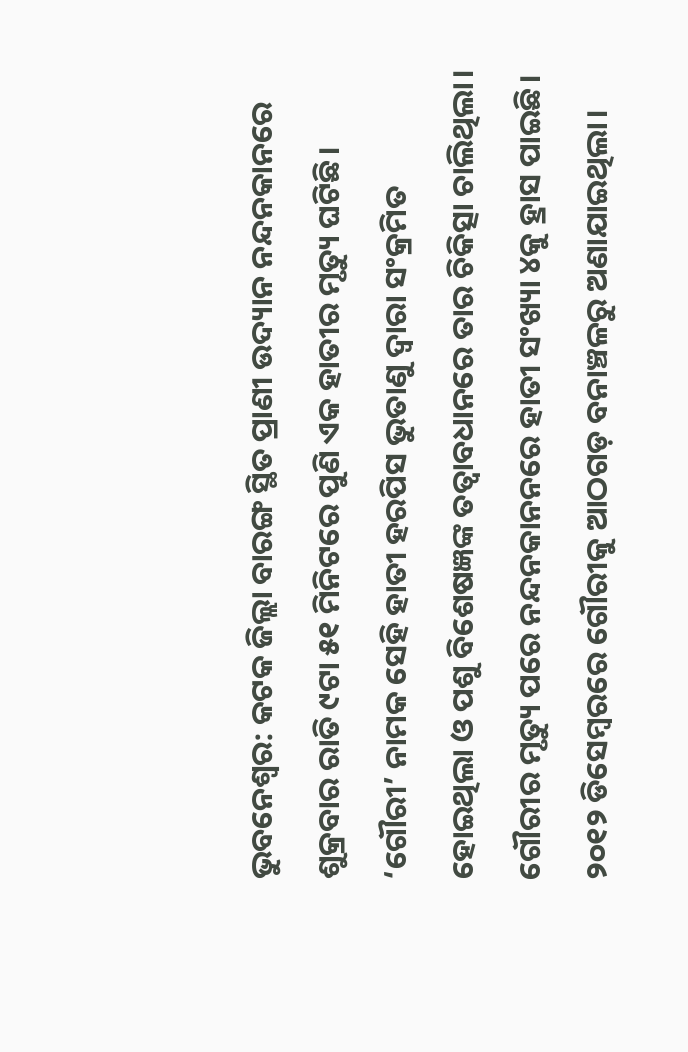ଭୁବନେଶ୍ଵର: କଟକ ଜିଲ୍ଲା ବାରଙ୍ଗ ସ୍ଥିତ ପ୍ରାଣୀ ଉଦ୍ୟାନ ନନ୍ଦନକାନରେ ଶୁକ୍ରବାର ରାତି ୯ଟା ୫୧ ମିନିଟରେ ପୁଣି ଏକ ହାତୀର ମୃତ୍ୟୁ ଘଟିଛି। ‘ଗୌରୀ’ ନାମକ ସେହି ହାତୀ ହରପିସ ଭୁତାଣୁ ଦ୍ୱାରା ସଂକ୍ରମିତ ହୋଇଥିଲା ଓ ପଶୁ ବିଶେଷଜ୍ଞଙ୍କ ତତ୍ୱାବଧାନରେ ତାର ଚିକିତ୍ସା ଚାଲିଥିଲା। ଗୌରୀର ମୃତ୍ୟୁ ପରେ ନନ୍ଦନକାନନରେ ହାତୀ ସଂଖ୍ୟା ୪କୁ ହ୍ରାସ ପାଇଛି। ୨୦୧୨ ଡିସେମ୍ବରରେ ଗୌରୀକୁ ଆଠଗଡ଼ ବନାଞ୍ଚଳରୁ ଅଣାଯାଇଥିଲା।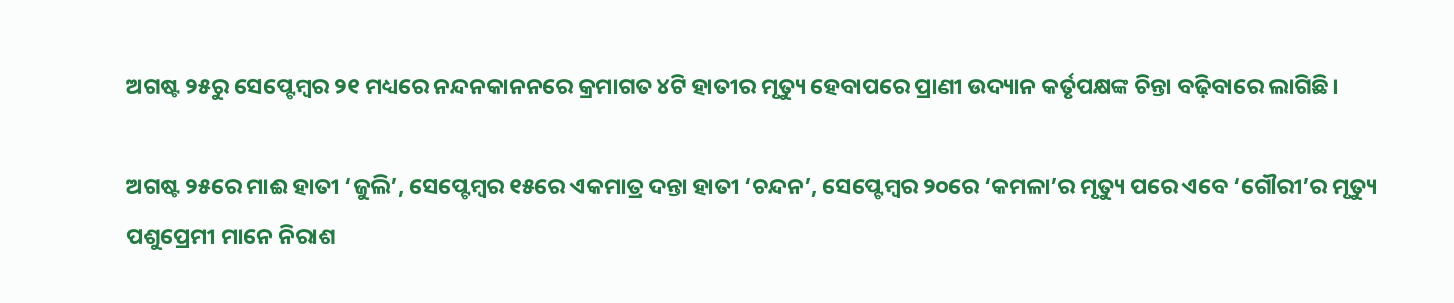ଅଗଷ୍ଟ ୨୫ରୁ ସେପ୍ଟେମ୍ବର ୨୧ ମଧ୍ୟରେ ନନ୍ଦନକାନନରେ କ୍ରମାଗତ ୪ଟି ହାତୀର ମୃତ୍ୟୁ ହେବାପରେ ପ୍ରାଣୀ ଉଦ୍ୟାନ କର୍ତୃପକ୍ଷଙ୍କ ଚିନ୍ତା ବଢ଼ିବାରେ ଲାଗିଛି।

ଅଗଷ୍ଟ ୨୫ରେ ମାଈ ହାତୀ ‘ଜୁଲି’, ସେପ୍ଟେମ୍ବର ୧୫ରେ ଏକମାତ୍ର ଦନ୍ତା ହାତୀ ‘ଚନ୍ଦନ’, ସେପ୍ଟେମ୍ବର ୨୦ରେ ‘କମଳା’ର ମୃତ୍ୟୁ ପରେ ଏବେ ‘ଗୌରୀ’ର ମୃତ୍ୟୁ ପଶୁପ୍ରେମୀ ମାନେ ନିରାଶ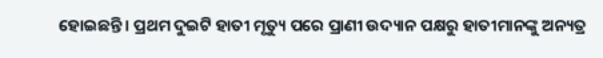ହୋଇଛନ୍ତି। ପ୍ରଥମ ଦୁଇଟି ହାତୀ ମୃତ୍ୟୁ ପରେ ପ୍ରାଣୀ ଉଦ୍ୟାନ ପକ୍ଷରୁ ହାତୀମାନଙ୍କୁ ଅନ୍ୟତ୍ର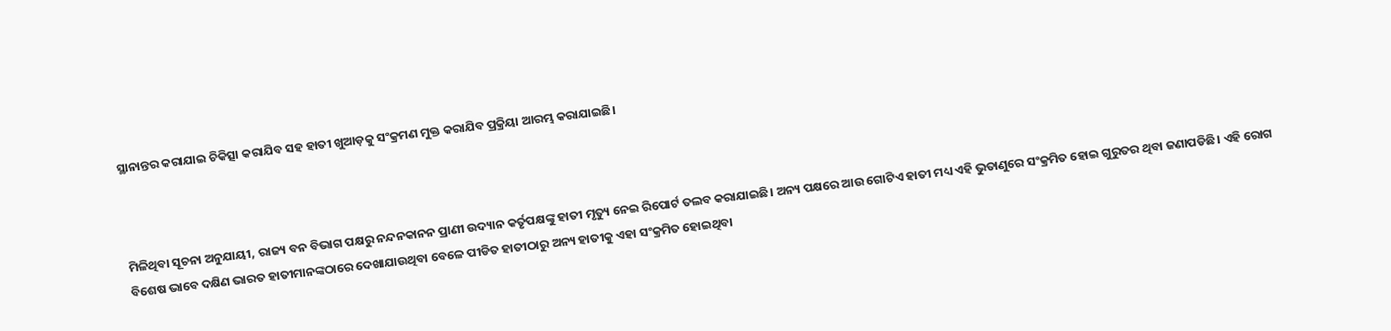ସ୍ଥାନାନ୍ତର କରାଯାଇ ଚିକିତ୍ସା କରାଯିବ ସହ ହାତୀ ଖୁଆଡ଼କୁ ସଂକ୍ରମଣ ମୁକ୍ତ କରାଯିବ ପ୍ରକ୍ରିୟା ଆରମ୍ଭ କରାଯାଇଛି।



ମିଳିଥିବା ସୂଚନା ଅନୁଯାୟୀ, ରାଜ୍ୟ ବନ ବିଭାଗ ପକ୍ଷରୁ ନନ୍ଦନକାନନ ପ୍ରାଣୀ ଉଦ୍ୟାନ କର୍ତୃପକ୍ଷଙ୍କୁ ହାତୀ ମୃତ୍ୟୁ ନେଇ ରିପୋର୍ଟ ତଲବ କରାଯାଇଛି। ଅନ୍ୟ ପକ୍ଷରେ ଆଉ ଗୋଟିଏ ହାତୀ ମଧ୍ୟ ଏହି ଭୁତାଣୁରେ ସଂକ୍ରମିତ ହୋଇ ଗୁରୁତର ଥିବା ଜଣାପଡିଛି। ଏହି ରୋଗ ବିଶେଷ ଭାବେ ଦକ୍ଷିଣ ଭାରତ ହାତୀମାନଙ୍କଠାରେ ଦେଖାଯାଉଥିବା ବେଳେ ପୀଡିତ ହାତୀଠାରୁ ଅନ୍ୟ ହାତୀକୁ ଏହା ସଂକ୍ରମିତ ହୋଇଥିବା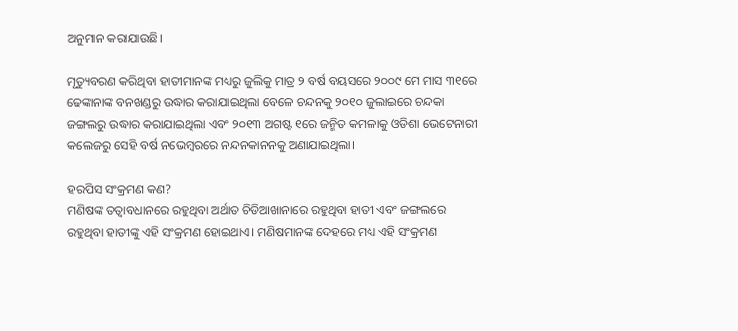ଅନୁମାନ କରାଯାଉଛି।

ମୃତ୍ୟୁବରଣ କରିଥିବା ହାତୀମାନଙ୍କ ମଧ୍ୟରୁ ଜୁଲିକୁ ମାତ୍ର ୨ ବର୍ଷ ବୟସରେ ୨୦୦୯ ମେ ମାସ ୩୧ରେ ଢେଙ୍କାନାଙ୍କ ବନଖଣ୍ଡରୁ ଉଦ୍ଧାର କରାଯାଇଥିଲା ବେଳେ ଚନ୍ଦନକୁ ୨୦୧୦ ଜୁଲାଇରେ ଚନ୍ଦକା ଜଙ୍ଗଲରୁ ଉଦ୍ଧାର କରାଯାଇଥିଲା ଏବଂ ୨୦୧୩ ଅଗଷ୍ଟ ୧ରେ ଜନ୍ମିତ କମଳାକୁ ଓଡିଶା ଭେଟେନାରୀ କଲେଜରୁ ସେହି ବର୍ଷ ନଭେମ୍ବରରେ ନନ୍ଦନକାନନକୁ ଅଣାଯାଇଥିଲା।

ହରପିସ ସଂକ୍ରମଣ କଣ?
ମଣିଷଙ୍କ ତତ୍ୱାବଧାନରେ ରହୁଥିବା ଅର୍ଥାତ ଚିଡିଆଖାନାରେ ରହୁଥିବା ହାତୀ ଏବଂ ଜଙ୍ଗଲରେ ରହୁଥିବା ହାତୀଙ୍କୁ ଏହି ସଂକ୍ରମଣ ହୋଇଥାଏ। ମଣିଷମାନଙ୍କ ଦେହରେ ମଧ୍ୟ ଏହି ସଂକ୍ରମଣ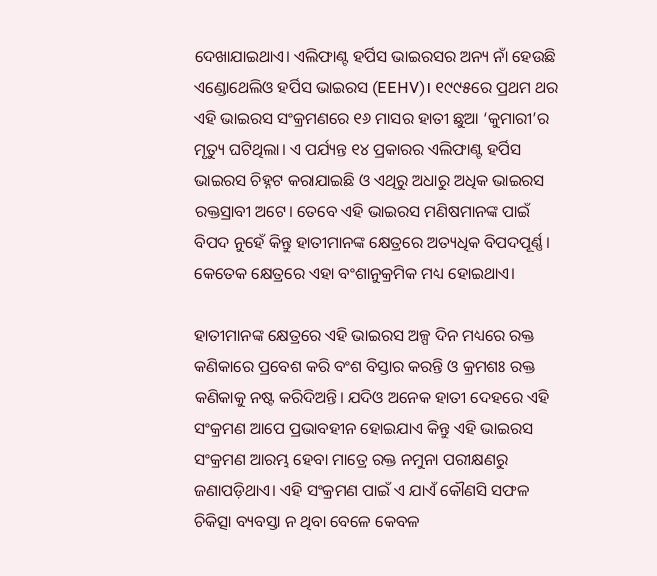ଦେଖାଯାଇଥାଏ। ଏଲିଫାଣ୍ଟ ହର୍ପିସ ଭାଇରସର ଅନ୍ୟ ନାଁ ହେଉଛି ଏଣ୍ଡୋଥେଲିଓ ହର୍ପିସ ଭାଇରସ (EEHV)। ୧୯୯୫ରେ ପ୍ରଥମ ଥର ଏହି ଭାଇରସ ସଂକ୍ରମଣରେ ୧୬ ମାସର ହାତୀ ଛୁଆ ‘କୁମାରୀ’ର ମୃତ୍ୟୁ ଘଟିଥିଲା। ଏ ପର୍ଯ୍ୟନ୍ତ ୧୪ ପ୍ରକାରର ଏଲିଫାଣ୍ଟ ହର୍ପିସ ଭାଇରସ ଚିହ୍ନଟ କରାଯାଇଛି ଓ ଏଥିରୁ ଅଧାରୁ ଅଧିକ ଭାଇରସ ରକ୍ତସ୍ରାବୀ ଅଟେ। ତେବେ ଏହି ଭାଇରସ ମଣିଷମାନଙ୍କ ପାଇଁ ବିପଦ ନୁହେଁ କିନ୍ତୁ ହାତୀମାନଙ୍କ କ୍ଷେତ୍ରରେ ଅତ୍ୟଧିକ ବିପଦପୂର୍ଣ୍ଣ। କେତେକ କ୍ଷେତ୍ରରେ ଏହା ବଂଶାନୁକ୍ରମିକ ମଧ୍ୟ ହୋଇଥାଏ।

ହାତୀମାନଙ୍କ କ୍ଷେତ୍ରରେ ଏହି ଭାଇରସ ଅଳ୍ପ ଦିନ ମଧ୍ୟରେ ରକ୍ତ କଣିକାରେ ପ୍ରବେଶ କରି ବଂଶ ବିସ୍ତାର କରନ୍ତି ଓ କ୍ରମଶଃ ରକ୍ତ କଣିକାକୁ ନଷ୍ଟ କରିଦିଅନ୍ତି। ଯଦିଓ ଅନେକ ହାତୀ ଦେହରେ ଏହି ସଂକ୍ରମଣ ଆପେ ପ୍ରଭାବହୀନ ହୋଇଯାଏ କିନ୍ତୁ ଏହି ଭାଇରସ ସଂକ୍ରମଣ ଆରମ୍ଭ ହେବା ମାତ୍ରେ ରକ୍ତ ନମୁନା ପରୀକ୍ଷଣରୁ ଜଣାପଡ଼ିଥାଏ। ଏହି ସଂକ୍ରମଣ ପାଇଁ ଏ ଯାଏଁ କୌଣସି ସଫଳ ଚିକିତ୍ସା ବ୍ୟବସ୍ତା ନ ଥିବା ବେଳେ କେବଳ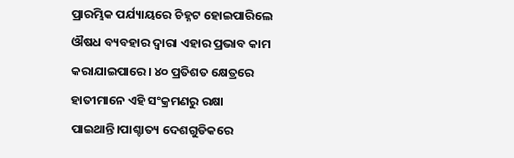ପ୍ରାରମ୍ଭିକ ପର୍ଯ୍ୟାୟରେ ଚିହ୍ନଟ ହୋଇପାରିଲେ ଔଷଧ ବ୍ୟବହାର ଦ୍ୱାରା ଏହାର ପ୍ରଭାବ କାମ କରାଯାଇପାରେ। ୪୦ ପ୍ରତିଶତ କ୍ଷେତ୍ରରେ ହାତୀମାନେ ଏହି ସଂକ୍ରମଣରୁ ରକ୍ଷା ପାଇଥାନ୍ତି।ପାଶ୍ଚାତ୍ୟ ଦେଶଗୁଡିକରେ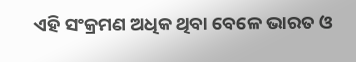ଏହି ସଂକ୍ରମଣ ଅଧିକ ଥିବା ବେଳେ ଭାରତ ଓ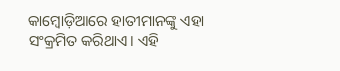କାମ୍ବୋଡ଼ିଆରେ ହାତୀମାନଙ୍କୁ ଏହା ସଂକ୍ରମିତ କରିଥାଏ। ଏହି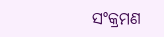ସଂକ୍ରମଣ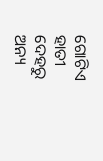ଗୋଟିଏ ହାତୀ ଦେହରୁ ଅନ୍ୟ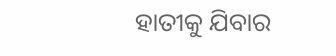ହାତୀକୁ ଯିବାର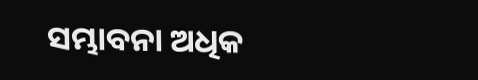ସମ୍ଭାବନା ଅଧିକ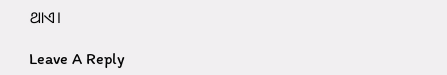ଥାଏ।

Leave A Reply